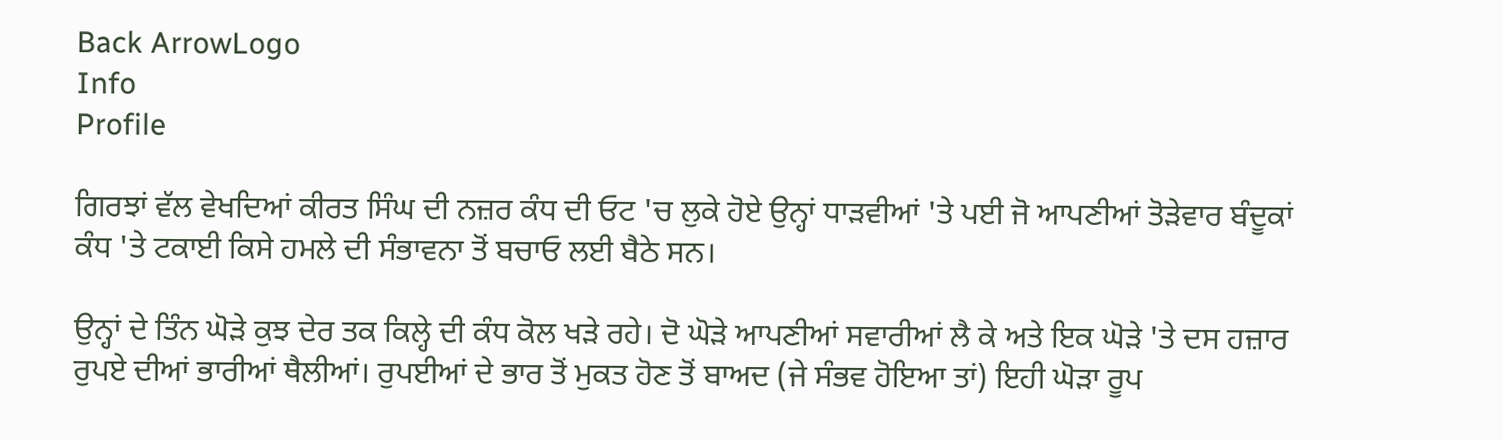Back ArrowLogo
Info
Profile

ਗਿਰਝਾਂ ਵੱਲ ਵੇਖਦਿਆਂ ਕੀਰਤ ਸਿੰਘ ਦੀ ਨਜ਼ਰ ਕੰਧ ਦੀ ਓਟ 'ਚ ਲੁਕੇ ਹੋਏ ਉਨ੍ਹਾਂ ਧਾੜਵੀਆਂ 'ਤੇ ਪਈ ਜੋ ਆਪਣੀਆਂ ਤੋੜੇਵਾਰ ਬੰਦੂਕਾਂ ਕੰਧ 'ਤੇ ਟਕਾਈ ਕਿਸੇ ਹਮਲੇ ਦੀ ਸੰਭਾਵਨਾ ਤੋਂ ਬਚਾਓ ਲਈ ਬੈਠੇ ਸਨ।

ਉਨ੍ਹਾਂ ਦੇ ਤਿੰਨ ਘੋੜੇ ਕੁਝ ਦੇਰ ਤਕ ਕਿਲ੍ਹੇ ਦੀ ਕੰਧ ਕੋਲ ਖੜੇ ਰਹੇ। ਦੋ ਘੋੜੇ ਆਪਣੀਆਂ ਸਵਾਰੀਆਂ ਲੈ ਕੇ ਅਤੇ ਇਕ ਘੋੜੇ 'ਤੇ ਦਸ ਹਜ਼ਾਰ ਰੁਪਏ ਦੀਆਂ ਭਾਰੀਆਂ ਥੈਲੀਆਂ। ਰੁਪਈਆਂ ਦੇ ਭਾਰ ਤੋਂ ਮੁਕਤ ਹੋਣ ਤੋਂ ਬਾਅਦ (ਜੇ ਸੰਭਵ ਹੋਇਆ ਤਾਂ) ਇਹੀ ਘੋੜਾ ਰੂਪ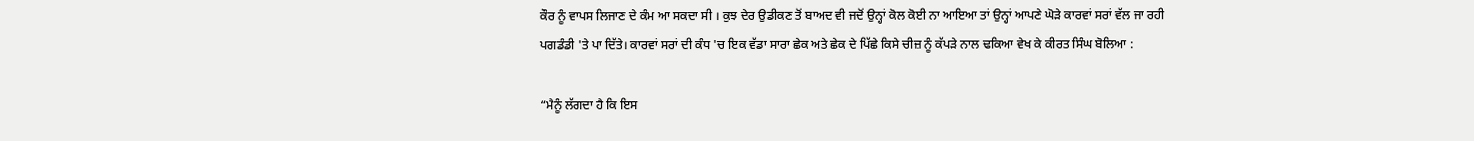ਕੌਰ ਨੂੰ ਵਾਪਸ ਲਿਜਾਣ ਦੇ ਕੰਮ ਆ ਸਕਦਾ ਸੀ । ਕੁਝ ਦੇਰ ਉਡੀਕਣ ਤੋਂ ਬਾਅਦ ਵੀ ਜਦੋਂ ਉਨ੍ਹਾਂ ਕੋਲ ਕੋਈ ਨਾ ਆਇਆ ਤਾਂ ਉਨ੍ਹਾਂ ਆਪਣੇ ਘੋੜੇ ਕਾਰਵਾਂ ਸਰਾਂ ਵੱਲ ਜਾ ਰਹੀ ਪਗਡੰਡੀ 'ਤੇ ਪਾ ਦਿੱਤੇ। ਕਾਰਵਾਂ ਸਰਾਂ ਦੀ ਕੰਧ 'ਚ ਇਕ ਵੱਡਾ ਸਾਰਾ ਛੇਕ ਅਤੇ ਛੇਕ ਦੇ ਪਿੱਛੇ ਕਿਸੇ ਚੀਜ਼ ਨੂੰ ਕੱਪੜੇ ਨਾਲ ਢਕਿਆ ਵੇਖ ਕੇ ਕੀਰਤ ਸਿੰਘ ਬੋਲਿਆ :

“ਮੈਨੂੰ ਲੱਗਦਾ ਹੈ ਕਿ ਇਸ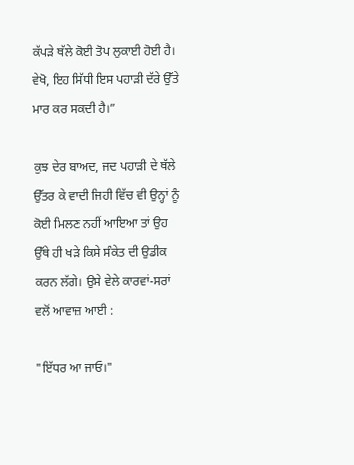ਕੱਪੜੇ ਥੱਲੇ ਕੋਈ ਤੋਪ ਲੁਕਾਈ ਹੋਈ ਹੈ। ਵੇਖੋ, ਇਹ ਸਿੱਧੀ ਇਸ ਪਹਾੜੀ ਦੱਰੇ ਉੱਤੇ ਮਾਰ ਕਰ ਸਕਦੀ ਹੈ।”

ਕੁਝ ਦੇਰ ਬਾਅਦ, ਜਦ ਪਹਾੜੀ ਦੇ ਥੱਲੇ ਉੱਤਰ ਕੇ ਵਾਦੀ ਜਿਹੀ ਵਿੱਚ ਵੀ ਉਨ੍ਹਾਂ ਨੂੰ ਕੋਈ ਮਿਲਣ ਨਹੀਂ ਆਇਆ ਤਾਂ ਉਹ ਉੱਥੇ ਹੀ ਖੜੇ ਕਿਸੇ ਸੰਕੇਤ ਦੀ ਉਡੀਕ ਕਰਨ ਲੱਗੇ। ਉਸੇ ਵੇਲੇ ਕਾਰਵਾਂ-ਸਰਾਂ ਵਲੋਂ ਆਵਾਜ਼ ਆਈ :

"ਇੱਧਰ ਆ ਜਾਓ।"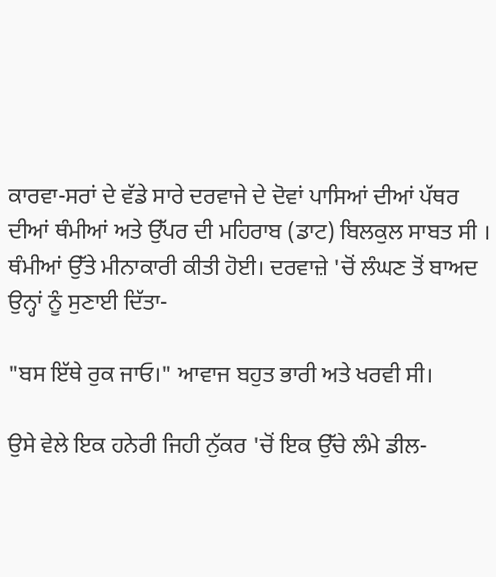ਕਾਰਵਾ-ਸਰਾਂ ਦੇ ਵੱਡੇ ਸਾਰੇ ਦਰਵਾਜੇ ਦੇ ਦੋਵਾਂ ਪਾਸਿਆਂ ਦੀਆਂ ਪੱਥਰ ਦੀਆਂ ਥੰਮੀਆਂ ਅਤੇ ਉੱਪਰ ਦੀ ਮਹਿਰਾਬ (ਡਾਟ) ਬਿਲਕੁਲ ਸਾਬਤ ਸੀ । ਥੰਮੀਆਂ ਉੱਤੇ ਮੀਨਾਕਾਰੀ ਕੀਤੀ ਹੋਈ। ਦਰਵਾਜ਼ੇ 'ਚੋਂ ਲੰਘਣ ਤੋਂ ਬਾਅਦ ਉਨ੍ਹਾਂ ਨੂੰ ਸੁਣਾਈ ਦਿੱਤਾ-

"ਬਸ ਇੱਥੇ ਰੁਕ ਜਾਓ।" ਆਵਾਜ ਬਹੁਤ ਭਾਰੀ ਅਤੇ ਖਰਵੀ ਸੀ।

ਉਸੇ ਵੇਲੇ ਇਕ ਹਨੇਰੀ ਜਿਹੀ ਨੁੱਕਰ 'ਚੋਂ ਇਕ ਉੱਚੇ ਲੰਮੇ ਡੀਲ-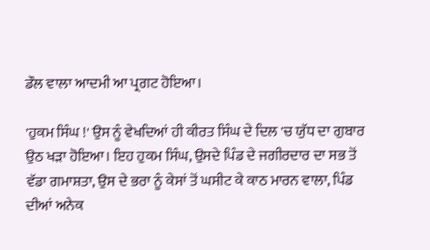ਡੌਲ ਵਾਲਾ ਆਦਮੀ ਆ ਪ੍ਰਗਟ ਹੋਇਆ।

'ਹੁਕਮ ਸਿੰਘ !' ਉਸ ਨੂੰ ਵੇਖਦਿਆਂ ਹੀ ਕੀਰਤ ਸਿੰਘ ਦੇ ਦਿਲ 'ਚ ਯੁੱਧ ਦਾ ਗੁਬਾਰ ਉਠ ਖੜਾ ਹੋਇਆ। ਇਹ ਹੁਕਮ ਸਿੰਘ, ਉਸਦੇ ਪਿੰਡ ਦੇ ਜਗੀਰਦਾਰ ਦਾ ਸਭ ਤੋਂ ਵੱਡਾ ਗਮਾਸ਼ਤਾ, ਉਸ ਦੇ ਭਰਾ ਨੂੰ ਕੇਸਾਂ ਤੋਂ ਘਸੀਟ ਕੇ ਕਾਠ ਮਾਰਨ ਵਾਲਾ, ਪਿੰਡ ਦੀਆਂ ਅਨੇਕ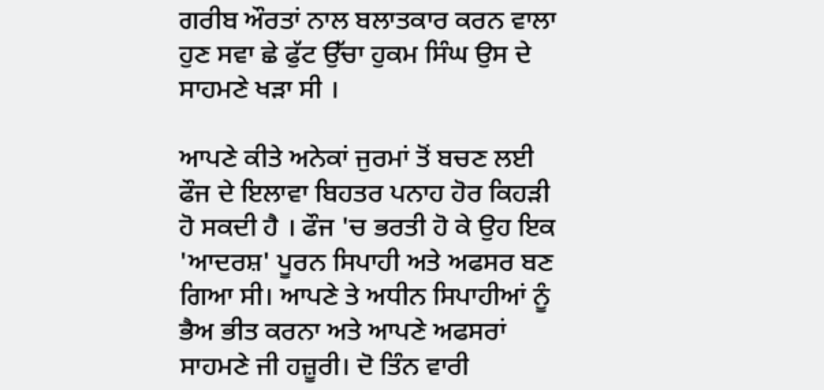ਗਰੀਬ ਔਰਤਾਂ ਨਾਲ ਬਲਾਤਕਾਰ ਕਰਨ ਵਾਲਾ ਹੁਣ ਸਵਾ ਛੇ ਫੁੱਟ ਉੱਚਾ ਹੁਕਮ ਸਿੰਘ ਉਸ ਦੇ ਸਾਹਮਣੇ ਖੜਾ ਸੀ ।

ਆਪਣੇ ਕੀਤੇ ਅਨੇਕਾਂ ਜੁਰਮਾਂ ਤੋਂ ਬਚਣ ਲਈ ਫੌਜ ਦੇ ਇਲਾਵਾ ਬਿਹਤਰ ਪਨਾਹ ਹੋਰ ਕਿਹੜੀ ਹੋ ਸਕਦੀ ਹੈ । ਫੌਜ 'ਚ ਭਰਤੀ ਹੋ ਕੇ ਉਹ ਇਕ 'ਆਦਰਸ਼' ਪੂਰਨ ਸਿਪਾਹੀ ਅਤੇ ਅਫਸਰ ਬਣ ਗਿਆ ਸੀ। ਆਪਣੇ ਤੇ ਅਧੀਨ ਸਿਪਾਹੀਆਂ ਨੂੰ ਭੈਅ ਭੀਤ ਕਰਨਾ ਅਤੇ ਆਪਣੇ ਅਫਸਰਾਂ ਸਾਹਮਣੇ ਜੀ ਹਜ਼ੂਰੀ। ਦੋ ਤਿੰਨ ਵਾਰੀ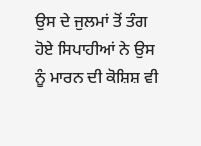ਉਸ ਦੇ ਜੁਲਮਾਂ ਤੋਂ ਤੰਗ ਹੋਏ ਸਿਪਾਹੀਆਂ ਨੇ ਉਸ ਨੂੰ ਮਾਰਨ ਦੀ ਕੋਸ਼ਿਸ਼ ਵੀ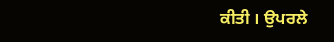ਕੀਤੀ । ਉਪਰਲੇ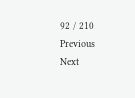92 / 210
Previous
Next